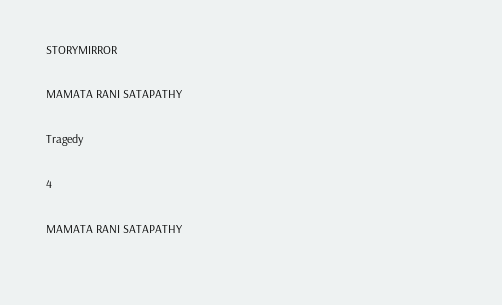STORYMIRROR

MAMATA RANI SATAPATHY

Tragedy

4

MAMATA RANI SATAPATHY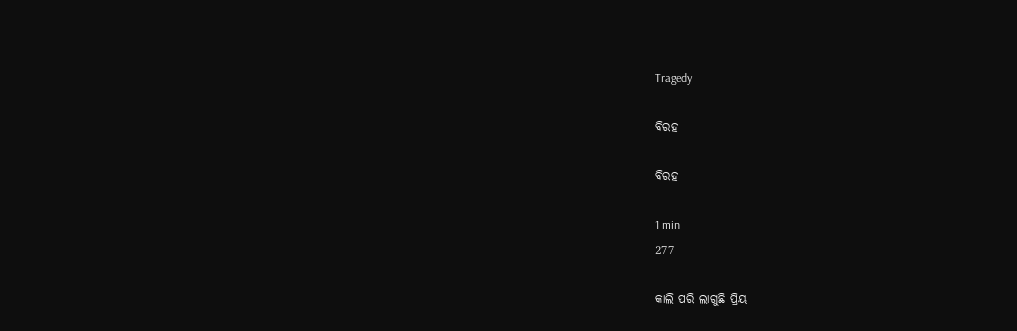Tragedy

ବିରହ

ବିରହ

1 min
277

କାଲି ପରି ଲାଗୁଛି ପ୍ରିୟ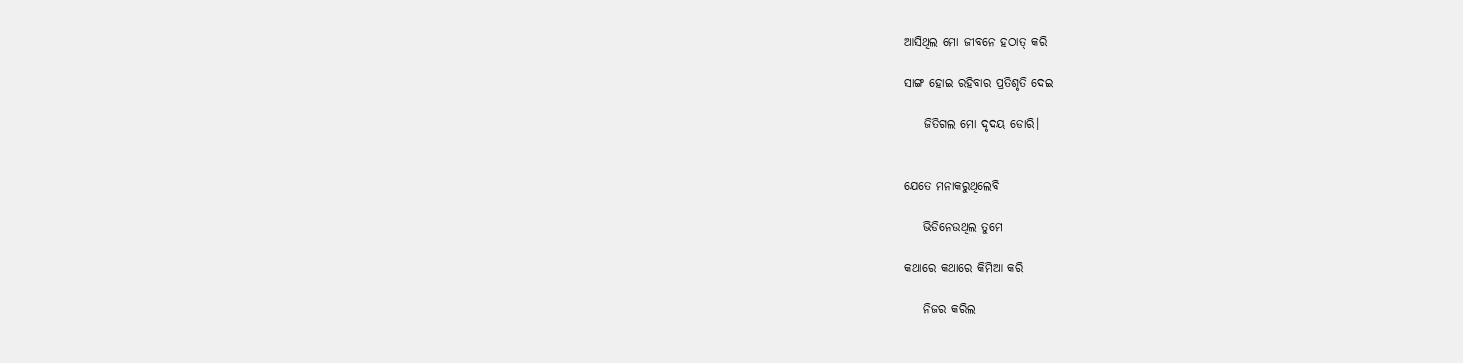ଆସିଥିଲ ମୋ ଜୀବନେ ହଠାତ୍ କରି

ସାଙ୍ଗ ହୋଇ ରହିବାର ପ୍ରତିଶୃତି ଦେଇ

    ଜିତିଗଲ ମୋ ଦୃଦୟ ଡୋରି।


ଯେତେ ମନାକରୁଥିଲେବି

    ଭିଡିନେଉଥିଲ ତୁମେ

କଥାରେ କଥାରେ କିମିଆ କରି

    ନିଜର କରିଲ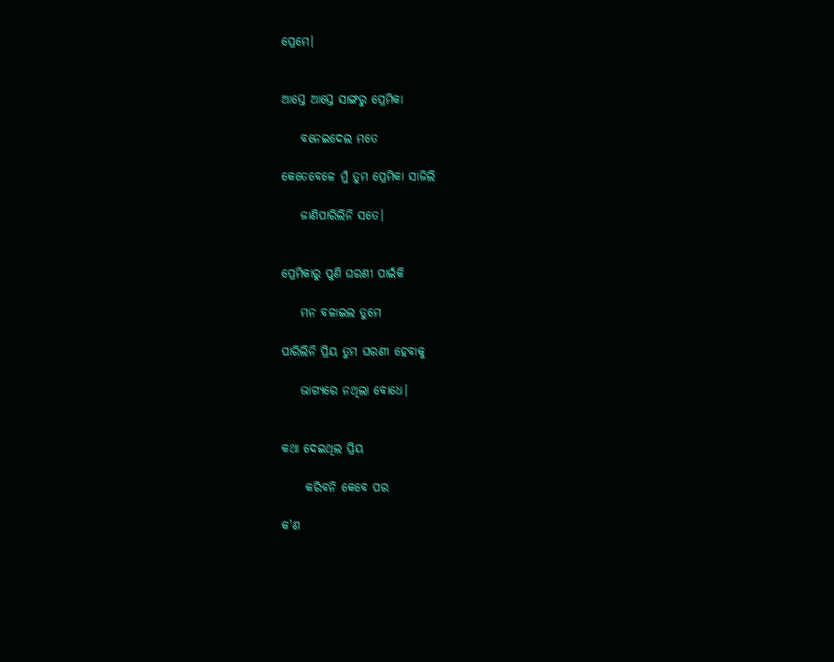ପ୍ରେମେ।


ଆସ୍ତେ ଆସ୍ତେ ସାଙ୍ଗରୁ ପ୍ରେମିକା

    ବନେଇଦେଲ ମତେ

କେତେବେଳେ ମୁଁ ତୁମ ପ୍ରେମିକା ସାଜିଲି

    ଜାଣିପାରିଲିନି ସତେ।


ପ୍ରେମିକାରୁ ପୁଣି ଘରଣୀ ପାଇଁକି

    ମନ ବଳାଇଲ ତୁମେ

ପାରିଲିନି ପ୍ରିୟ ତୁମ ଘରଣୀ ହେବାକୁ

    ଭାଗ୍ୟରେ ନଥିଲା ବୋଧେ।


କଥା ଦେଇଥିଲ ପ୍ରିୟ

     କରିବନି କେବେ ପର

କ'ଣ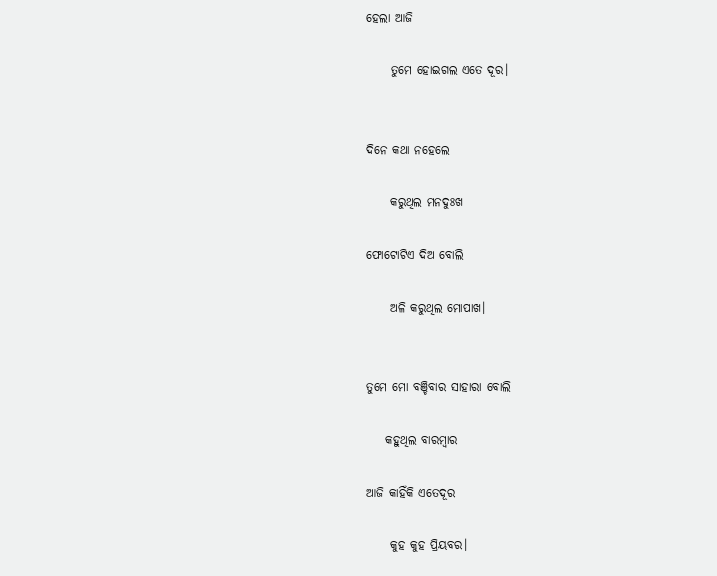ହେଲା ଆଜି

     ତୁମେ ହୋଇଗଲ ଏତେ ଦୂର।


ଦିନେ କଥା ନହେଲେ

     କରୁଥିଲ ମନଦୁଃଖ

ଫୋଟୋଟିଏ ଦିଅ ବୋଲି

     ଅଳି କରୁଥିଲ ମୋପାଖ।


ତୁମେ ମୋ ବଞ୍ଚିବାର ସାହାରା ବୋଲି

    କହୁଥିଲ ବାରମ୍ବାର

ଆଜି କାହିଁକି ଏତେଦୂର

     କୁହ କୁହ ପ୍ରିୟବର।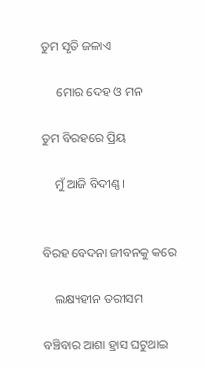ତୁମ ସୃତି ଜଳାଏ

     ମୋର ଦେହ ଓ ମନ

ତୁମ ବିରହରେ ପ୍ରିୟ

    ମୁଁ ଆଜି ବିଦୀଣ୍ଣ।


ବିରହ ବେଦନା ଜୀବନକୁ କରେ

    ଲକ୍ଷ୍ୟହୀନ ତରୀସମ

ବଞ୍ଚିବାର ଆଶା ହ୍ରାସ ଘଟୁଥାଇ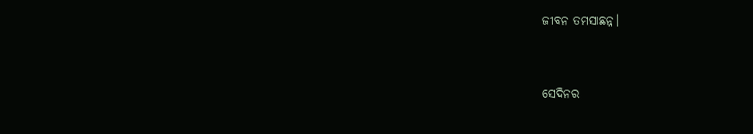ଜୀବନ ତମସାଛନ୍ନ।


ସେଦିନର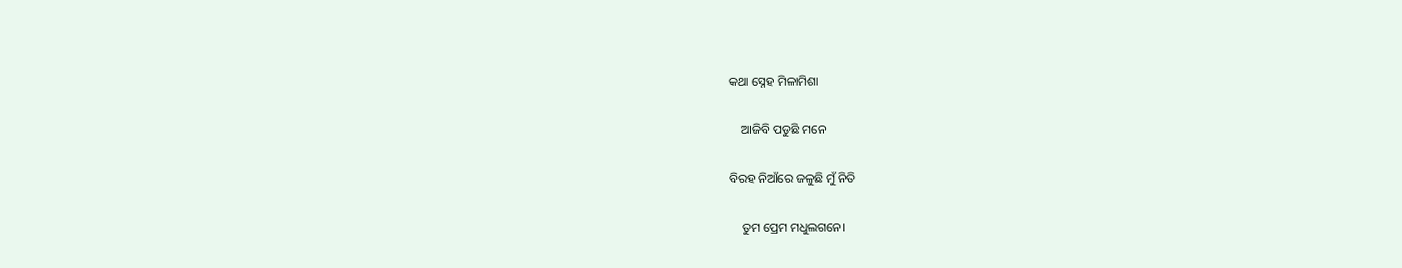କଥା ସ୍ନେହ ମିଳାମିଶା

    ଆଜିବି ପଡୁଛି ମନେ

ବିରହ ନିଆଁରେ ଜଳୁଛି ମୁଁ ନିତି

    ତୁମ ପ୍ରେମ ମଧୁଲଗନେ।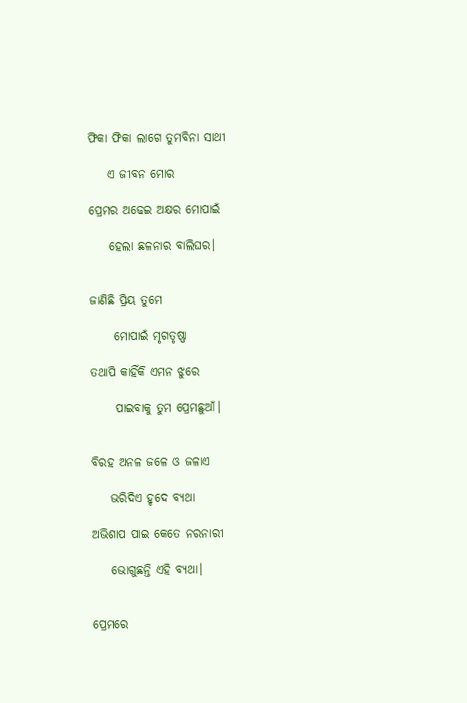ଫିକା ଫିକା ଲାଗେ ତୁମବିନା ସାଥୀ

    ଏ ଜୀବନ ମୋର

ପ୍ରେମର ଅଢେଇ ଅକ୍ଷର ମୋପାଇଁ

    ହେଲା ଛଳନାର ବାଲିଘର।


ଜାଣିଛି ପ୍ରିୟ ତୁମେ

     ମୋପାଇଁ ମୃଗତୃଷ୍ଣା

ତଥାପି କାହିଁକି ଏମନ ଝୁରେ

     ପାଇବାକୁ ତୁମ ପ୍ରେମଛୁଆଁ।


ବିରହ ଅନଳ ଜଳେ ଓ ଜଳାଏ

    ଭରିଦିଏ ହୃଦେ ବ୍ୟଥା

ଅଭିଶାପ ପାଇ କେତେ ନରନାରୀ

    ଭୋଗୁଛନ୍ତି ଏହି ବ୍ୟଥା।


ପ୍ରେମରେ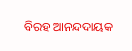ବିରହ ଆନନ୍ଦଦାୟକ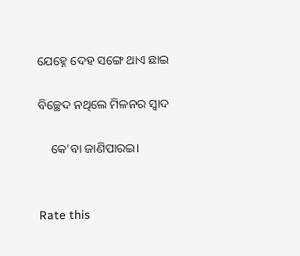ଯେହ୍ନେ ଦେହ ସଙ୍ଗେ ଥାଏ ଛାଇ

ବିଚ୍ଛେଦ ନଥିଲେ ମିଳନର ସ୍ବାଦ

    କେ'ବା ଜାଣିପାରଇ।


Rate this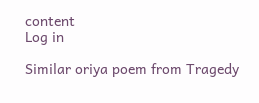content
Log in

Similar oriya poem from Tragedy